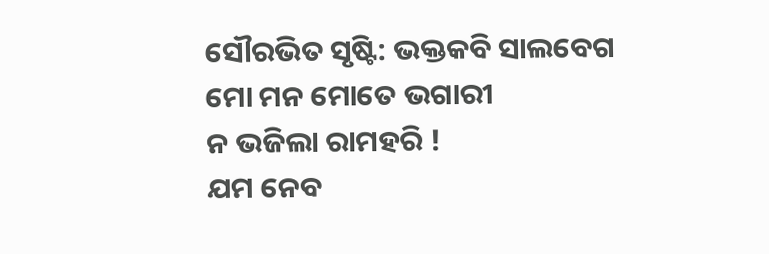ସୌରଭିତ ସୃଷ୍ଟି: ଭକ୍ତକବି ସାଲବେଗ
ମୋ ମନ ମୋତେ ଭଗାରୀ
ନ ଭଜିଲା ରାମହରି !
ଯମ ନେବ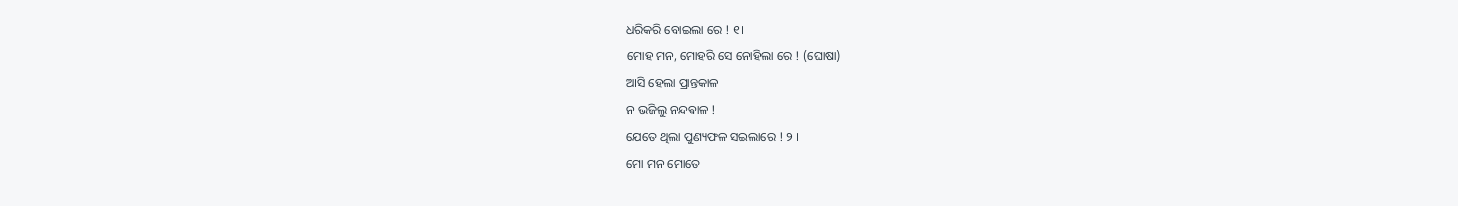ଧରିକରି ବୋଇଲା ରେ ! ୧।
ମୋହ ମନ, ମୋହରି ସେ ନୋହିଲା ରେ ! (ଘୋଷା)
ଆସି ହେଲା ପ୍ରାନ୍ତକାଳ
ନ ଭଜିଲୁ ନନ୍ଦଵାଳ !
ଯେତେ ଥିଲା ପୁଣ୍ୟଫଳ ସଇଲାରେ ! ୨ ।
ମୋ ମନ ମୋତେ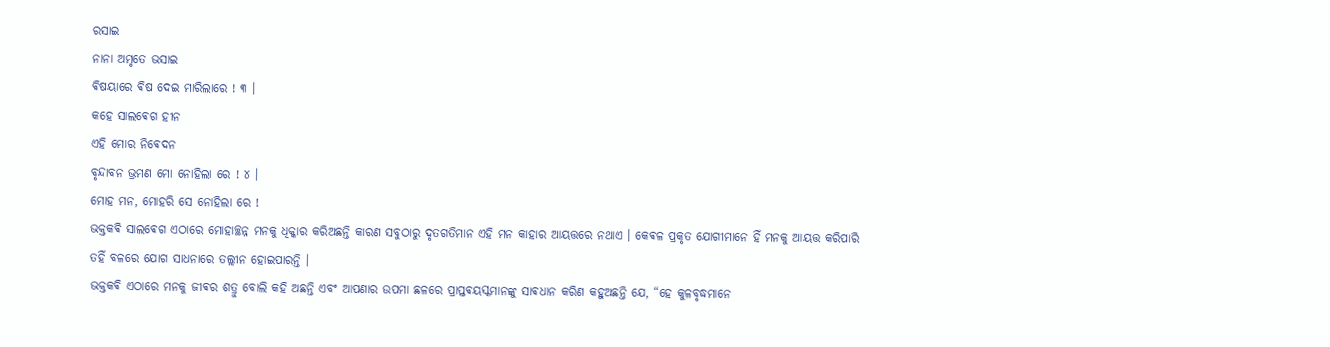ରସାଇ
ନାନା ଅମୃତେ ଭସାଇ
ଵିଷୟାରେ ଵିଷ ଦେଇ ମାରିଲାରେ ! ୩ ।
କହେ ସାଲଵେଗ ହୀନ
ଏହି ମୋର ନିଵେଦନ
ବୃନ୍ଦାବନ ଭ୍ରମଣ ମୋ ନୋହିଲା ରେ ! ୪ ।
ମୋହ ମନ, ମୋହରି ସେ ନୋହିଲା ରେ !
ଭକ୍ତକଵି ସାଲଵେଗ ଏଠାରେ ମୋହାଚ୍ଛନ୍ନ ମନକୁ ଧିକ୍କାର କରିଅଛନ୍ତି କାରଣ ସବୁଠାରୁ ଦୃତଗତିମାନ ଏହି ମନ କାହାର ଆୟତ୍ତରେ ନଥାଏ । କେଵଳ ପ୍ରକୃତ ଯୋଗୀମାନେ ହିଁ ମନକୁ ଆୟତ୍ତ କରିପାରି ତହିଁ ବଳରେ ଯୋଗ ସାଧନାରେ ତଲ୍ଲୀନ ହୋଇପାରନ୍ତି ।
ଭକ୍ତକଵି ଏଠାରେ ମନକୁ ଜୀଵର ଶତ୍ରୁ ବୋଲି କହି ଅଛନ୍ତି ଏବଂ ଆପଣାର ଉପମା ଛଳରେ ପ୍ରାପ୍ତଵୟସ୍କମାନଙ୍କୁ ସାଵଧାନ କରିଣ କହୁଅଛନ୍ତି ଯେ, “ହେ କୁଳବୃଦ୍ଧମାନେ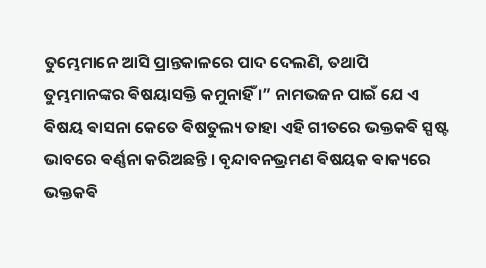ତୁମ୍ଭେମାନେ ଆସି ପ୍ରାନ୍ତକାଳରେ ପାଦ ଦେଲଣି, ତଥାପି ତୁମ୍ଭମାନଙ୍କର ଵିଷୟାସକ୍ତି କମୁନାହିଁ ।” ନାମଭଜନ ପାଇଁ ଯେ ଏ ଵିଷୟ ଵାସନା କେତେ ଵିଷତୁଲ୍ୟ ତାହା ଏହି ଗୀତରେ ଭକ୍ତକଵି ସ୍ପଷ୍ଟ ଭାବରେ ଵର୍ଣ୍ଣନା କରିଅଛନ୍ତି । ବୃନ୍ଦାବନଭ୍ରମଣ ଵିଷୟକ ଵାକ୍ୟରେ ଭକ୍ତକଵି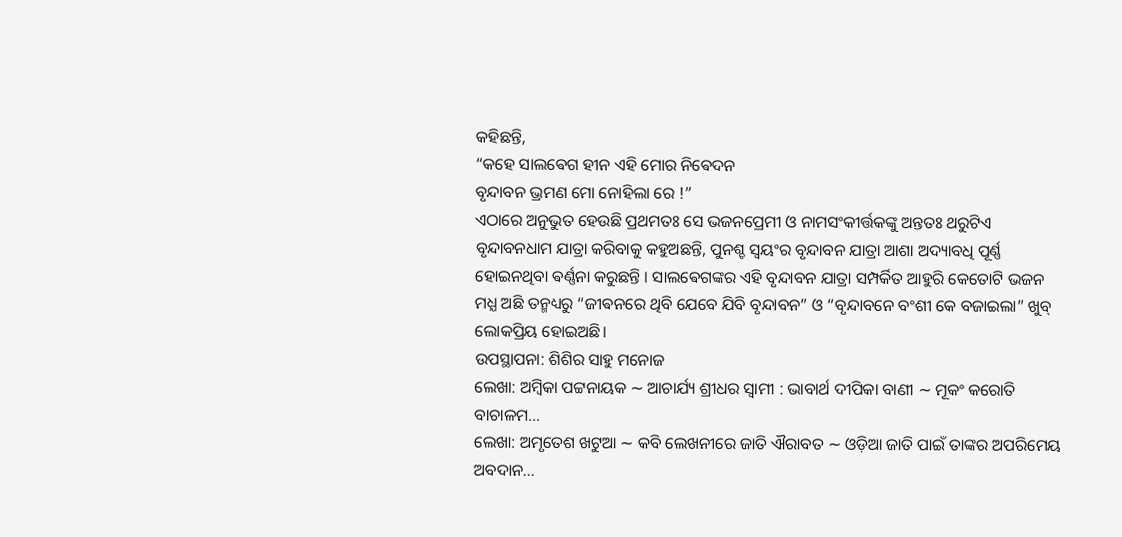କହିଛନ୍ତି,
“କହେ ସାଲଵେଗ ହୀନ ଏହି ମୋର ନିଵେଦନ
ବୃନ୍ଦାବନ ଭ୍ରମଣ ମୋ ନୋହିଲା ରେ !”
ଏଠାରେ ଅନୁଭୁତ ହେଉଛି ପ୍ରଥମତଃ ସେ ଭଜନପ୍ରେମୀ ଓ ନାମସଂକୀର୍ତ୍ତକଙ୍କୁ ଅନ୍ତତଃ ଥରୁଟିଏ ବୃନ୍ଦାବନଧାମ ଯାତ୍ରା କରିବାକୁ କହୁଅଛନ୍ତି, ପୁନଶ୍ଚ ସ୍ଵୟଂର ବୃନ୍ଦାବନ ଯାତ୍ରା ଆଶା ଅଦ୍ୟାବଧି ପୂର୍ଣ୍ଣ ହୋଇନଥିବା ଵର୍ଣ୍ଣନା କରୁଛନ୍ତି । ସାଲଵେଗଙ୍କର ଏହି ବୃନ୍ଦାବନ ଯାତ୍ରା ସମ୍ପର୍କିତ ଆହୁରି କେତୋଟି ଭଜନ ମଧ୍ଯ ଅଛି ତନ୍ମଧ୍ୟରୁ “ଜୀଵନରେ ଥିବି ଯେବେ ଯିବି ବୃନ୍ଦାବନ” ଓ “ବୃନ୍ଦାବନେ ବଂଶୀ କେ ବଜାଇଲା” ଖୁବ୍ ଲୋକପ୍ରିୟ ହୋଇଅଛି।
ଉପସ୍ଥାପନା: ଶିଶିର ସାହୁ ମନୋଜ
ଲେଖା: ଅମ୍ବିକା ପଟ୍ଟନାୟକ ∼ ଆଚାର୍ଯ୍ୟ ଶ୍ରୀଧର ସ୍ୱାମୀ : ଭାବାର୍ଥ ଦୀପିକା ବାଣୀ ∼ ମୂକଂ କରୋତି ବାଚାଳମ…
ଲେଖା: ଅମୃତେଶ ଖଟୁଆ ∼ କବି ଲେଖନୀରେ ଜାତି ଐରାବତ ∼ ଓଡ଼ିଆ ଜାତି ପାଇଁ ତାଙ୍କର ଅପରିମେୟ ଅବଦାନ…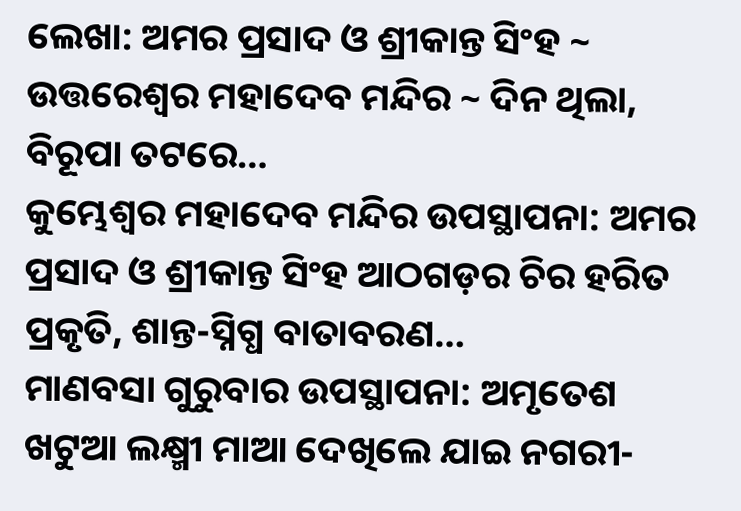ଲେଖା: ଅମର ପ୍ରସାଦ ଓ ଶ୍ରୀକାନ୍ତ ସିଂହ ~ ଉତ୍ତରେଶ୍ଵର ମହାଦେବ ମନ୍ଦିର ~ ଦିନ ଥିଲା, ବିରୂପା ତଟରେ…
କୁମ୍ଭେଶ୍ୱର ମହାଦେବ ମନ୍ଦିର ଉପସ୍ଥାପନା: ଅମର ପ୍ରସାଦ ଓ ଶ୍ରୀକାନ୍ତ ସିଂହ ଆଠଗଡ଼ର ଚିର ହରିତ ପ୍ରକୃତି, ଶାନ୍ତ-ସ୍ନିଗ୍ଧ ବାତାବରଣ…
ମାଣବସା ଗୁରୁବାର ଉପସ୍ଥାପନା: ଅମୃତେଶ ଖଟୁଆ ଲକ୍ଷ୍ମୀ ମାଆ ଦେଖିଲେ ଯାଇ ନଗରୀ-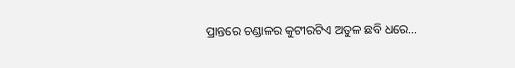ପ୍ରାନ୍ତରେ ଚଣ୍ଡାଳର କୁଟୀରଟିଏ ଅତୁଳ ଛବି ଧରେ…